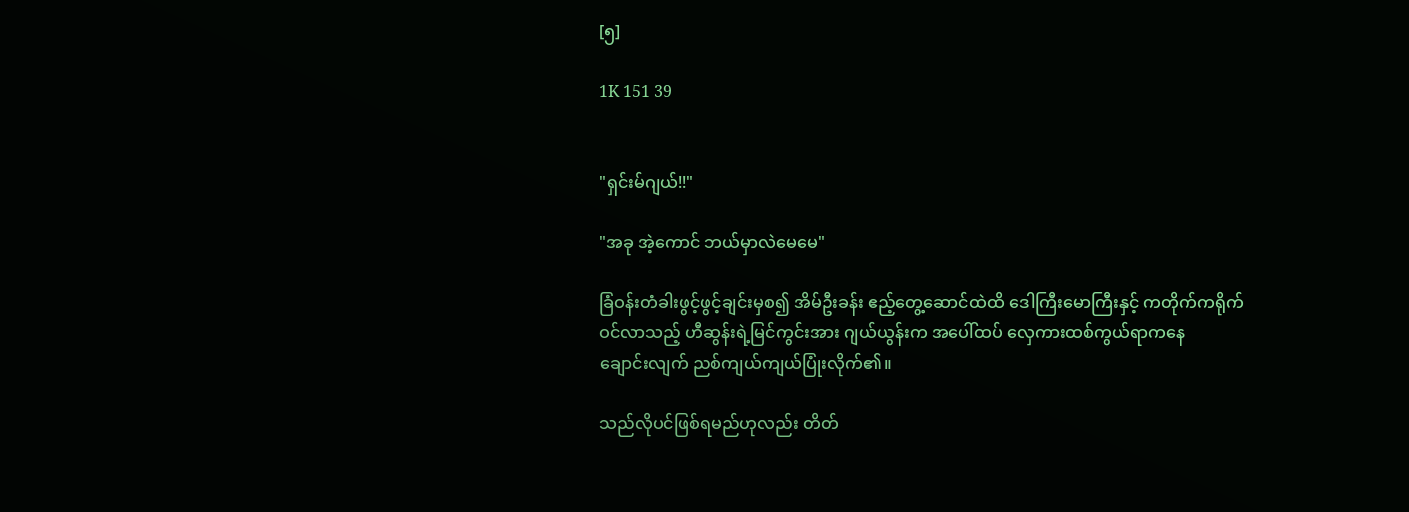[၅]

1K 151 39


"ရှင်းမ်ဂျယ်!!"

"အခု အဲ့ကောင် ဘယ်မှာလဲမေမေ"

ခြံဝန်းတံခါးဖွင့်ဖွင့်ချင်းမှစ၍ အိမ်ဦးခန်း ဧည့်တွေ့ဆောင်ထဲထိ ဒေါကြီးမောကြီးနှင့် ကတိုက်ကရိုက်ဝင်လာသည့် ဟီဆွန်းရဲ့မြင်ကွင်းအား ဂျယ်ယွန်းက အပေါ်ထပ် လှေကားထစ်ကွယ်ရာကနေ
ချောင်းလျက် ညစ်ကျယ်ကျယ်ပြုံးလိုက်၏။

သည်လိုပင်ဖြစ်ရမည်ဟုလည်း တိတ်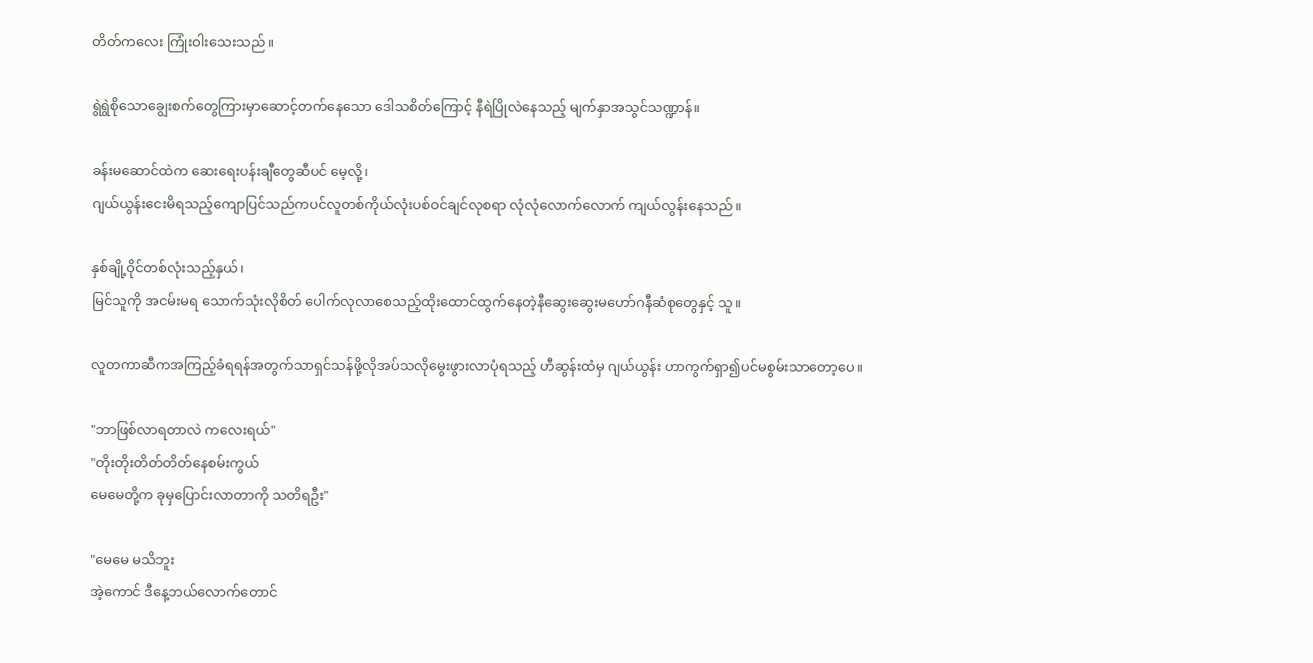တိတ်ကလေး ကြုံးဝါးသေးသည်။

ရွဲရွဲစိုသောချွေးစက်တွေကြားမှာဆောင့်တက်နေသော ဒေါသစိတ်ကြောင့် နီရဲပြိုလဲနေသည့် မျက်နှာအသွင်သဏ္ဍာန်။

ခန်းမဆောင်ထဲက ဆေးရေးပန်းချီတွေဆီပင် မေ့လို့၊
ဂျယ်ယွန်းငေးမိရသည့်ကျောပြင်သည်ကပင်လူတစ်ကိုယ်လုံးပစ်ဝင်ချင်လုစရာ လုံလုံလောက်လောက် ကျယ်လွန်းနေသည်။

နှစ်ချို့ဝိုင်တစ်လုံးသည့်နှယ်၊
မြင်သူကို အငမ်းမရ သောက်သုံးလိုစိတ် ပေါက်လုလာစေသည့်ထိုးထောင်ထွက်နေတဲ့နီဆွေးဆွေးမဟော်ဂနီဆံစုတွေနှင့် သူ။

လူတကာဆီကအကြည့်ခံရရန်အတွက်သာရှင်သန်ဖို့လိုအပ်သလိုမွေးဖွားလာပုံရသည့် ဟီဆွန်းထံမှ ဂျယ်ယွန်း ဟာကွက်ရှာ၍ပင်မစွမ်းသာတော့ပေ။

"ဘာဖြစ်လာရတာလဲ ကလေးရယ်"
"တိုးတိုးတိတ်တိတ်နေစမ်းကွယ်
မေမေတို့က ခုမှပြောင်းလာတာကို သတိရဦး"

"မေမေ မသိဘူး
အဲ့ကောင် ဒီနေ့ဘယ်လောက်တောင်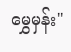မွှေမှန်း"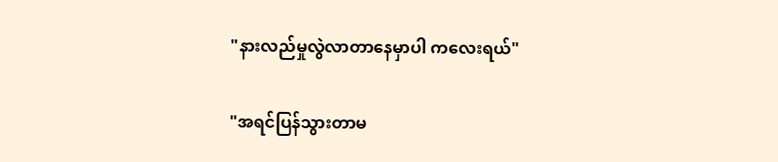"နားလည်မှုလွဲလာတာနေမှာပါ ကလေးရယ်"

"အရင်ပြန်သွားတာမ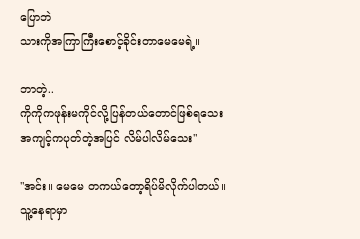ပြောဘဲ
သားကိုအကြာကြီးစောင့်ခိုင်းတာမေမေရဲ့။

ဘာတဲ့..
ကိုကိုကဖုန်းမကိုင်လို့ပြန်တယ်တောင်ဖြစ်ရသေး
အကျင့်ကပုတ်တဲ့အပြင် လိမ်ပါလိမ်သေး"

"အင်း။ မေမေ တကယ်တော့ရိပ်မိလိုက်ပါတယ်။
သူ့နေရာမှာ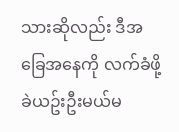သားဆိုလည်း ဒီအခြေအနေကို လက်ခံဖို့ ခဲယဥ်းဦးမယ်မ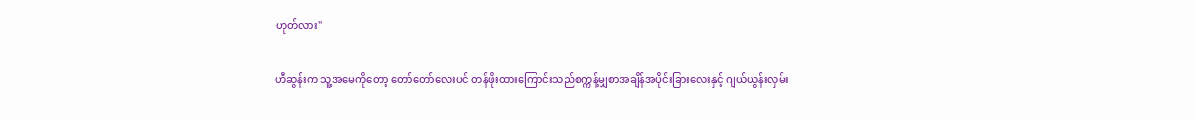ဟုတ်လား"

ဟီဆွန်းက သူ့အမေကိုတော့ တော်တော်လေးပင် တန်ဖိုးထားကြောင်းသည်စက္ကန့်မျှစာအချိန်အပိုင်းခြားလေးနှင့် ဂျယ်ယွန်းလှမ်း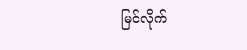မြင်လိုက်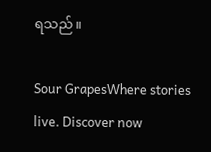ရသည်။

Sour GrapesWhere stories live. Discover now